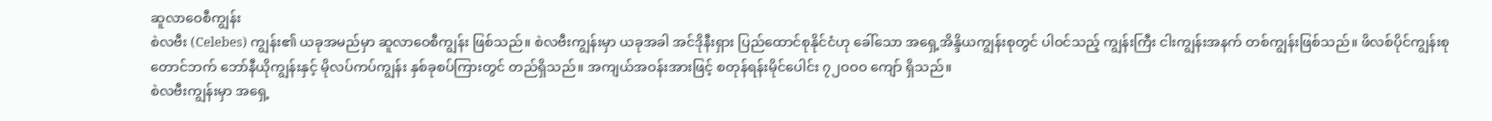ဆူလာဝေစီကျွန်း
စဲလဗီး (Celebes) ကျွန်း၏ ယခုအမည်မှာ ဆူလာဝေစီကျွန်း ဖြစ်သည်။ စဲလဗီးကျွန်းမှာ ယခုအခါ အင်ဒိုနီးရှား ပြည်ထောင်စုနိုင်ငံဟု ခေါ်သော အရှေ့အိန္ဒိယကျွန်းစုတွင် ပါဝင်သည့် ကျွန်းကြီး ငါးကျွန်းအနက် တစ်ကျွန်းဖြစ်သည်။ ဖိလစ်ပိုင်ကျွန်းစု တောင်ဘက် ဘော်နီယိုကျွန်းနှင့် မိုလပ်ကပ်ကျွန်း နှစ်ခုစပ်ကြားတွင် တည်ရှိသည်။ အကျယ်အဝန်းအားဖြင့် စတုန်ရန်းမိုင်ပေါင်း ၇၂ဝဝဝ ကျော် ရှိသည်။
စဲလဗီးကျွန်းမှာ အရှေ့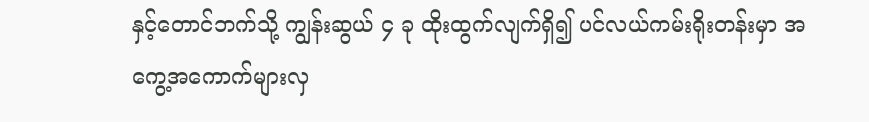နှင့်တောင်ဘက်သို့ ကျွန်းဆွယ် ၄ ခု ထိုးထွက်လျက်ရှိ၍ ပင်လယ်ကမ်းရိုးတန်းမှာ အကွေ့အကောက်များလှ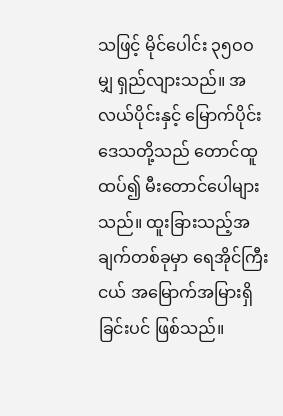သဖြင့် မိုင်ပေါင်း ၃၅ဝဝ မျှ ရှည်လျားသည်။ အလယ်ပိုင်းနှင့် မြောက်ပိုင်းဒေသတို့သည် တောင်ထူထပ်၍ မီးတောင်ပေါများသည်။ ထူးခြားသည့်အချက်တစ်ခုမှာ ရေအိုင်ကြီးငယ် အမြောက်အမြားရှိခြင်းပင် ဖြစ်သည်။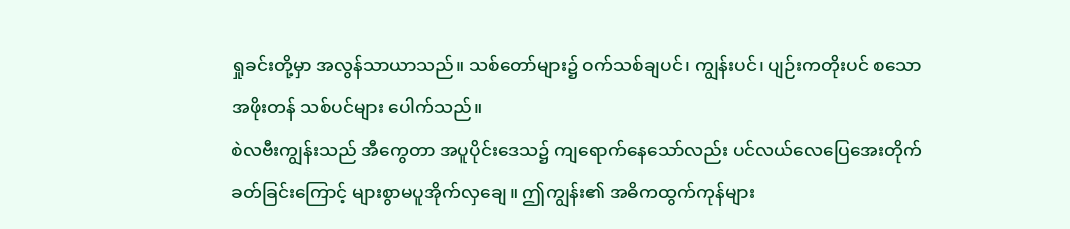ရှုခင်းတို့မှာ အလွန်သာယာသည်။ သစ်တော်များ၌ ဝက်သစ်ချပင်၊ ကျွန်းပင်၊ ပျဉ်းကတိုးပင် စသော အဖိုးတန် သစ်ပင်များ ပေါက်သည်။
စဲလဗီးကျွန်းသည် အီကွေတာ အပူပိုင်းဒေသ၌ ကျရောက်နေသော်လည်း ပင်လယ်လေပြေအေးတိုက်ခတ်ခြင်းကြောင့် များစွာမပူအိုက်လှချေ။ ဤကျွန်း၏ အဓိကထွက်ကုန်များ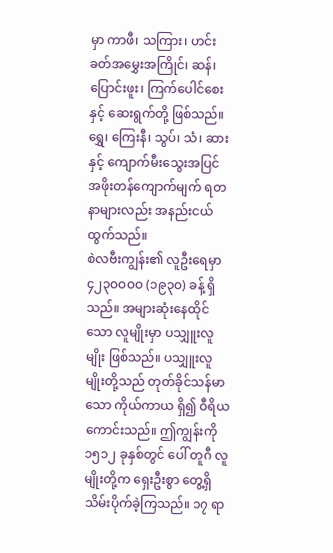မှာ ကာဖီ၊ သကြား၊ ဟင်းခတ်အမွှေးအကြိုင်၊ ဆန်၊ ပြောင်းဖူး၊ ကြက်ပေါင်စေးနှင့် ဆေးရွက်တို့ ဖြစ်သည်။ ရွှေ၊ ကြေးနီ၊ သွပ်၊ သံ၊ ဆားနှင့် ကျောက်မီးသွေးအပြင် အဖိုးတန်ကျောက်မျက် ရတနာများလည်း အနည်းငယ် ထွက်သည်။
စဲလဗီးကျွန်း၏ လူဦးရေမှာ ၄၂၃ဝဝဝဝ (၁၉၃ဝ) ခန့် ရှိသည်။ အများဆုံးနေထိုင်သော လူမျိုးမှာ ပသျှူးလူမျိုး ဖြစ်သည်။ ပသျှူးလူမျိုးတို့သည် တုတ်ခိုင်သန်မာသော ကိုယ်ကာယ ရှိ၍ ဝီရိယကောင်းသည်။ ဤကျွန်းကို ၁၅၁၂ ခုနှစ်တွင် ပေါ် တူဂီ လူမျိုးတို့က ရှေးဦးစွာ တွေ့ရှိသိမ်းပိုက်ခဲ့ကြသည်။ ၁၇ ရာ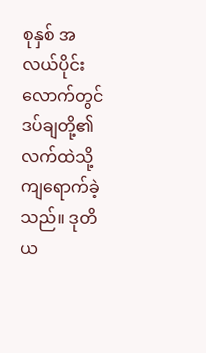စုနှစ် အလယ်ပိုင်းလောက်တွင် ဒပ်ချတို့၏ လက်ထဲသို့ ကျရောက်ခဲ့သည်။ ဒုတိယ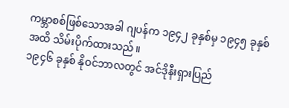ကမ္ဘာစစ်ဖြစ်သောအခါ ဂျပန်က ၁၉၄၂ ခုနှစ်မှ ၁၉၄၅ ခုနှစ်အထိ သိမ်းပိုက်ထားသည်။
၁၉၄၆ ခုနှစ် နိုဝင်ဘာလတွင် အင်ဒိုနီးရှားပြည်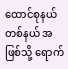ထောင်စုနယ်တစ်နယ် အဖြစ်သို့ ရောက်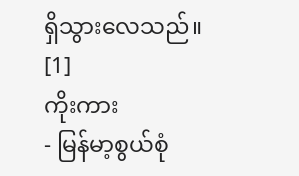ရှိသွားလေသည်။ [1]
ကိုးကား
- မြန်မာ့စွယ်စုံ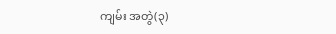ကျမ်း အတွဲ(၃)